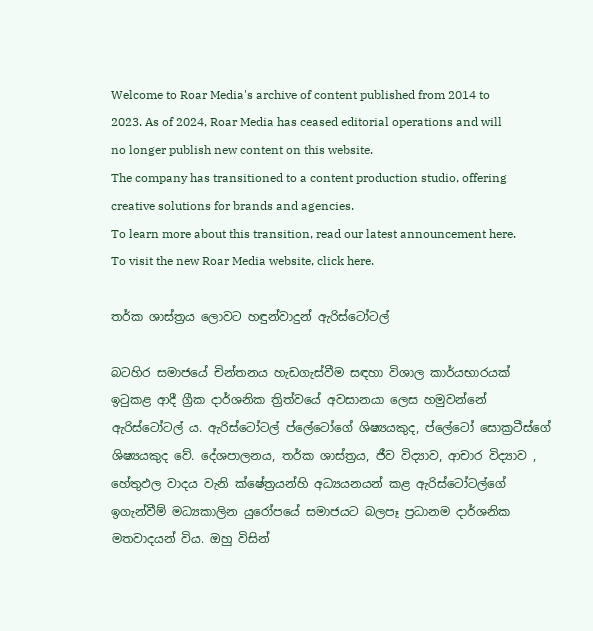Welcome to Roar Media's archive of content published from 2014 to 2023. As of 2024, Roar Media has ceased editorial operations and will no longer publish new content on this website.
The company has transitioned to a content production studio, offering creative solutions for brands and agencies.
To learn more about this transition, read our latest announcement here. To visit the new Roar Media website, click here.

තර්ක ශාස්ත්‍රය ලොවට හඳුන්වාදුන් ඇරිස්ටෝටල්

බටහිර සමාජයේ චින්තනය හැඩගැස්වීම සඳහා විශාල කාර්යභාරයක් ඉටුකළ ආදී ග්‍රීක දාර්ශනික ත්‍රිත්වයේ අවසානයා ලෙස හමුවන්නේ ඇරිස්ටෝටල් ය. ඇරිස්ටෝටල් ප්ලේටෝගේ ශිෂ්‍යයකුද, ප්ලේටෝ සොක්‍රටීස්ගේ ශිෂ්‍යයකුද වේ. දේශපාලනය, තර්ක ශාස්ත්‍රය, ජීව විද්‍යාව, ආචාර විද්‍යාව , හේතුඵල වාදය වැනි ක්ෂේත්‍රයන්හි අධ්‍යයනයන් කළ ඇරිස්ටෝටල්ගේ ඉගැන්වීම් මධ්‍යකාලින යුරෝපයේ සමාජයට බලපෑ ප්‍රධානම දාර්ශනික මතවාදයන් විය. ඔහු විසින්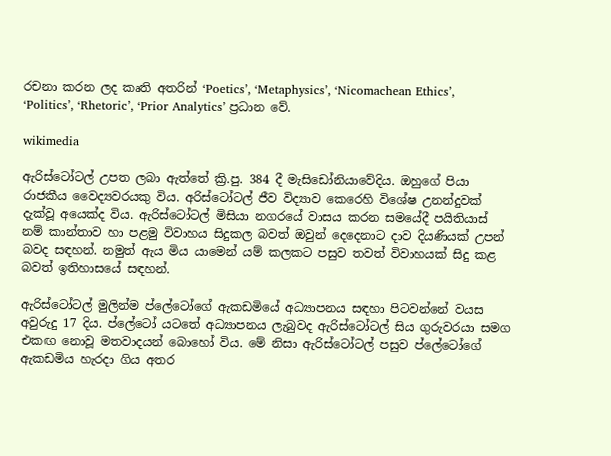රචනා කරන ලද කෘති අතරින් ‘Poetics’, ‘Metaphysics’, ‘Nicomachean Ethics’, ‘Politics’, ‘Rhetoric’, ‘Prior Analytics’ ප්‍රධාන වේ.

wikimedia

ඇරිස්ටෝටල් උපත ලබා ඇත්තේ ක්‍රි.පු. 384 දී මැසිඩෝනියාවේදිය. ඔහුගේ පියා රාජකීය වෛද්‍යවරයකු විය. අරිස්ටෝටල් ජීව විද්‍යාව කෙරෙහි විශේෂ උනන්දුවක් දැක්වූ අයෙක්ද විය. ඇරිස්ටෝටල් මිසියා නගරයේ වාසය කරන සමයේදී පයිතියාස් නම් කාන්තාව හා පළමු විවාහය සිදුකල බවත් ඔවුන් දෙදෙනාට දාව දියණියක් උපන් බවද සඳහන්. නමුත් ඇය මිය යාමෙන් යම් කලකට පසුව තවත් විවාහයක් සිදු කළ බවත් ඉතිහාසයේ සඳහන්.

ඇරිස්ටෝටල් මුලින්ම ප්ලේටෝගේ ඇකඩමියේ අධ්‍යාපනය සඳහා පිටවන්නේ වයස අවුරුදු 17 දිය. ප්ලේටෝ යටතේ අධ්‍යාපනය ලැබුවද ඇරිස්ටෝටල් සිය ගුරුවරයා සමග එකඟ නොවූ මතවාදයන් බොහෝ විය. මේ නිසා ඇරිස්ටෝටල් පසුව ප්ලේටෝගේ ඇකඩමිය හැරදා ගිය අතර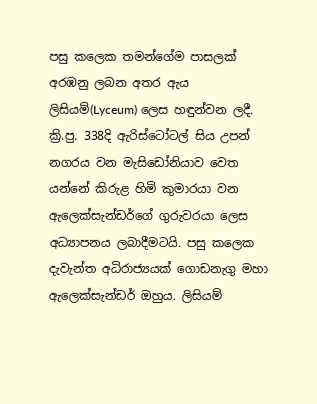පසු කලෙක තමන්ගේම පාසලක් අරඹනු ලබන අතර ඇය ලිසියම්(Lyceum) ලෙස හඳුන්වන ලදී. ක්‍රි.පු. 338දි ඇරිස්ටෝටල් සිය උපන් නගරය වන මැසිඩෝනියාව වෙත යන්නේ කිරුළ හිමි කුමාරයා වන ඇලෙක්සැන්ඩර්ගේ ගුරුවරයා ලෙස අධ්‍යාපනය ලබාදීමටයි. පසු කලෙක දැවැන්ත අධිරාජ්‍යයක් ගොඩනැගු මහා ඇලෙක්සැන්ඩර් ඔහුය. ලිසියම්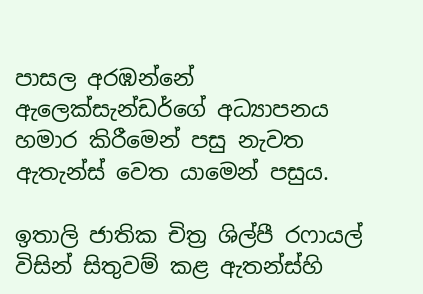පාසල අරඹන්නේ ඇලෙක්සැන්ඩර්ගේ අධ්‍යාපනය හමාර කිරීමෙන් පසු නැවත ඇතැන්ස් වෙත යාමෙන් පසුය.

ඉතාලි ජාතික චිත්‍ර ශිල්පී රෆායල් විසින් සිතුවම් කළ ඇතන්ස්හි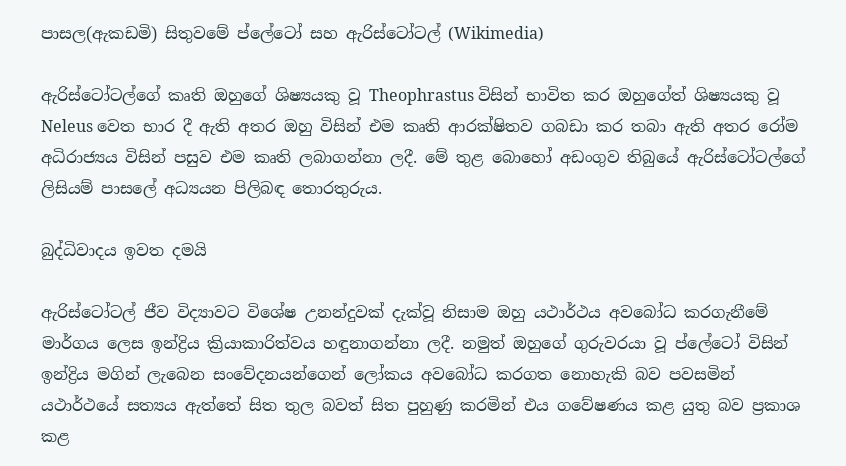පාසල(ඇකඩමි) සිතුවමේ ප්ලේටෝ සහ ඇරිස්ටෝටල් (Wikimedia)

ඇරිස්ටෝටල්ගේ කෘති ඔහුගේ ශිෂ්‍යයකු වූ Theophrastus විසින් භාවිත කර ඔහුගේත් ශිෂ්‍යයකු වූ Neleus වෙත භාර දී ඇති අතර ඔහු විසින් එම කෘති ආරක්ෂිතව ගබඩා කර තබා ඇති අතර රෝම අධිරාජ්‍යය විසින් පසුව එම කෘති ලබාගන්නා ලදී. මේ තුළ බොහෝ අඩංගුව තිබුයේ ඇරිස්ටෝටල්ගේ ලිසියම් පාසලේ අධ්‍යයන පිලිබඳ තොරතුරුය.

බුද්ධිවාදය ඉවත දමයි

ඇරිස්ටෝටල් ජීව විද්‍යාවට විශේෂ උනන්දුවක් දැක්වූ නිසාම ඔහු යථාර්ථය අවබෝධ කරගැනීමේ මාර්ගය ලෙස ඉන්ද්‍රිය ක්‍රියාකාරිත්වය හඳුනාගන්නා ලදී. නමුත් ඔහුගේ ගුරුවරයා වූ ප්ලේටෝ විසින් ඉන්ද්‍රිය මගින් ලැබෙන සංවේදනයන්ගෙන් ලෝකය අවබෝධ කරගත නොහැකි බව පවසමින් යථාර්ථයේ සත්‍යය ඇත්තේ සිත තුල බවත් සිත පුහුණු කරමින් එය ගවේෂණය කළ යුතු බව ප්‍රකාශ කළ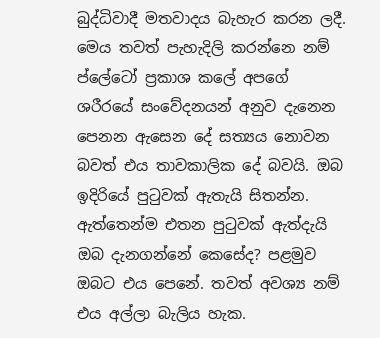බුද්ධිවාදී මතවාදය බැහැර කරන ලදී. මෙය තවත් පැහැදිලි කරන්නෙ නම් ප්ලේටෝ ප්‍රකාශ කලේ අපගේ ශරීරයේ සංවේදනයන් අනුව දැනෙන පෙනන ඇසෙන දේ සත්‍යය නොවන බවත් එය තාවකාලික දේ බවයි. ඔබ ඉදිරියේ පුටුවක් ඇතැයි සිතන්න. ඇත්තෙන්ම එතන පුටුවක් ඇත්දැයි ඔබ දැනගන්නේ කෙසේද? පළමුව ඔබට එය පෙනේ. තවත් අවශ්‍ය නම් එය අල්ලා බැලිය හැක.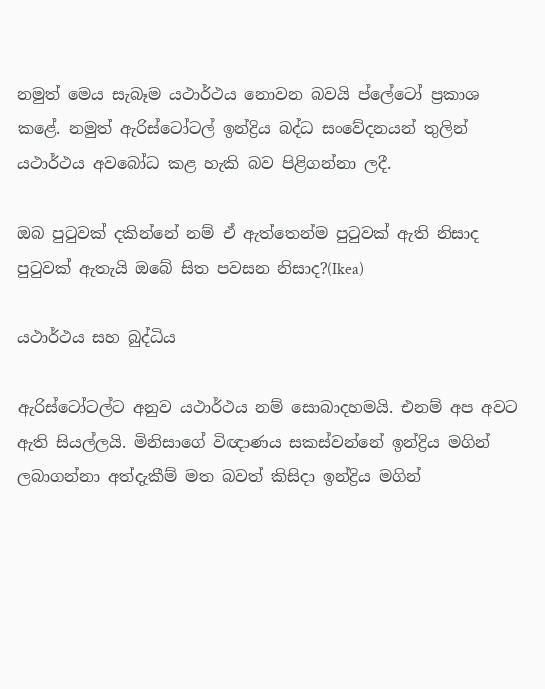නමුත් මෙය සැබෑම යථාර්ථය නොවන බවයි ප්ලේටෝ ප්‍රකාශ කළේ. නමුත් ඇරිස්ටෝටල් ඉන්ද්‍රිය බද්ධ සංවේදනයන් තුලින් යථාර්ථය අවබෝධ කළ හැකි බව පිළිගන්නා ලදී.

ඔබ පුටුවක් දකින්නේ නම් ඒ ඇත්තෙන්ම පුටුවක් ඇති නිසාද පුටුවක් ඇතැයි ඔබේ සිත පවසන නිසාද?(Ikea)

යථාර්ථය සහ බුද්ධිය

ඇරිස්ටෝටල්ට අනුව යථාර්ථය නම් සොබාදහමයි. එනම් අප අවට ඇති සියල්ලයි. මිනිසාගේ විඥාණය සකස්වන්නේ ඉන්ද්‍රිය මගින් ලබාගන්නා අත්දැකීම් මත බවත් කිසිදා ඉන්ද්‍රිය මගින්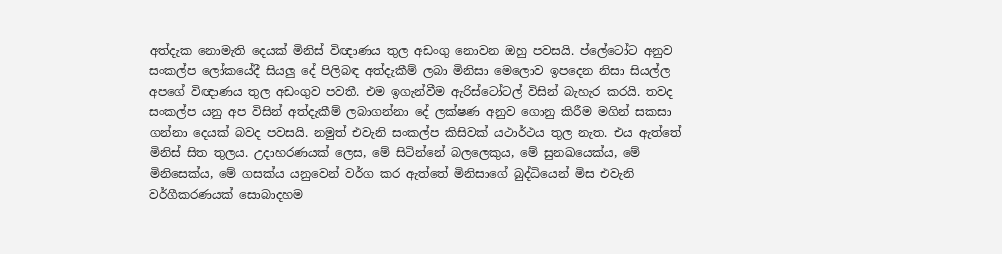අත්දැක නොමැති දෙයක් මිනිස් විඥාණය තුල අඩංගු නොවන ඔහු පවසයි. ප්ලේටෝට අනුව සංකල්ප ලෝකයේදී සියලු දේ පිලිබඳ අත්දැකීම් ලබා මිනිසා මෙලොව ඉපදෙන නිසා සියල්ල අපගේ විඥාණය තුල අඩංගුව පවතී. එම ඉගැන්වීම ඇරිස්ටෝටල් විසින් බැහැර කරයි. තවද සංකල්ප යනු අප විසින් අත්දැකීම් ලබාගන්නා දේ ලක්ෂණ අනුව ගොනු කිරීම මගින් සකසා ගන්නා දෙයක් බවද පවසයි. නමුත් එවැනි සංකල්ප කිසිවක් යථාර්ථය තුල නැත. එය ඇත්තේ මිනිස් සිත තුලය. උදාහරණයක් ලෙස, මේ සිටින්නේ බලලෙකුය, මේ සුනඛයෙක්ය, මේ මිනිසෙක්ය, මේ ගසක්ය යනුවෙන් වර්ග කර ඇත්තේ මිනිසාගේ බුද්ධියෙන් මිස එවැනි වර්ගීකරණයක් සොබාදහම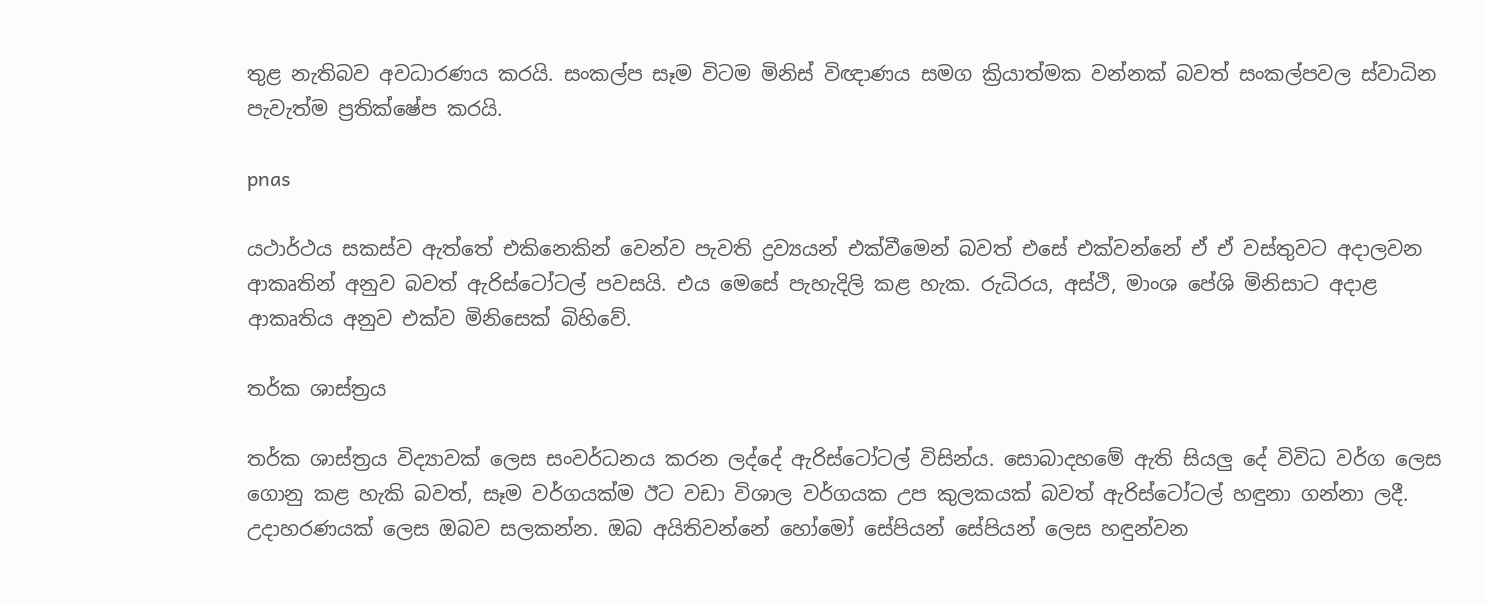තුළ නැතිබව අවධාරණය කරයි. සංකල්ප සෑම විටම මිනිස් විඥාණය සමග ක්‍රියාත්මක වන්නක් බවත් සංකල්පවල ස්වාධින පැවැත්ම ප්‍රතික්ෂේප කරයි.

pnas

යථාර්ථය සකස්ව ඇත්තේ එකිනෙකින් වෙන්ව පැවති ද්‍රව්‍යයන් එක්වීමෙන් බවත් එසේ එක්වන්නේ ඒ ඒ වස්තුවට අදාලවන ආකෘතින් අනුව බවත් ඇරිස්ටෝටල් පවසයි. එය මෙසේ පැහැදිලි කළ හැක. රුධිරය, අස්ථි, මාංශ පේශි මිනිසාට අදාළ ආකෘතිය අනුව එක්ව මිනිසෙක් බිහිවේ.

තර්ක ශාස්ත්‍රය

තර්ක ශාස්ත්‍රය විද්‍යාවක් ලෙස සංවර්ධනය කරන ලද්දේ ඇරිස්ටෝටල් විසින්ය. සොබාදහමේ ඇති සියලු දේ විවිධ වර්ග ලෙස ගොනු කළ හැකි බවත්, සෑම වර්ගයක්ම ඊට වඩා විශාල වර්ගයක උප කුලකයක් බවත් ඇරිස්ටෝටල් හඳුනා ගන්නා ලදී. උදාහරණයක් ලෙස ඔබව සලකන්න. ඔබ අයිතිවන්නේ හෝමෝ සේපියන් සේපියන් ලෙස හඳුන්වන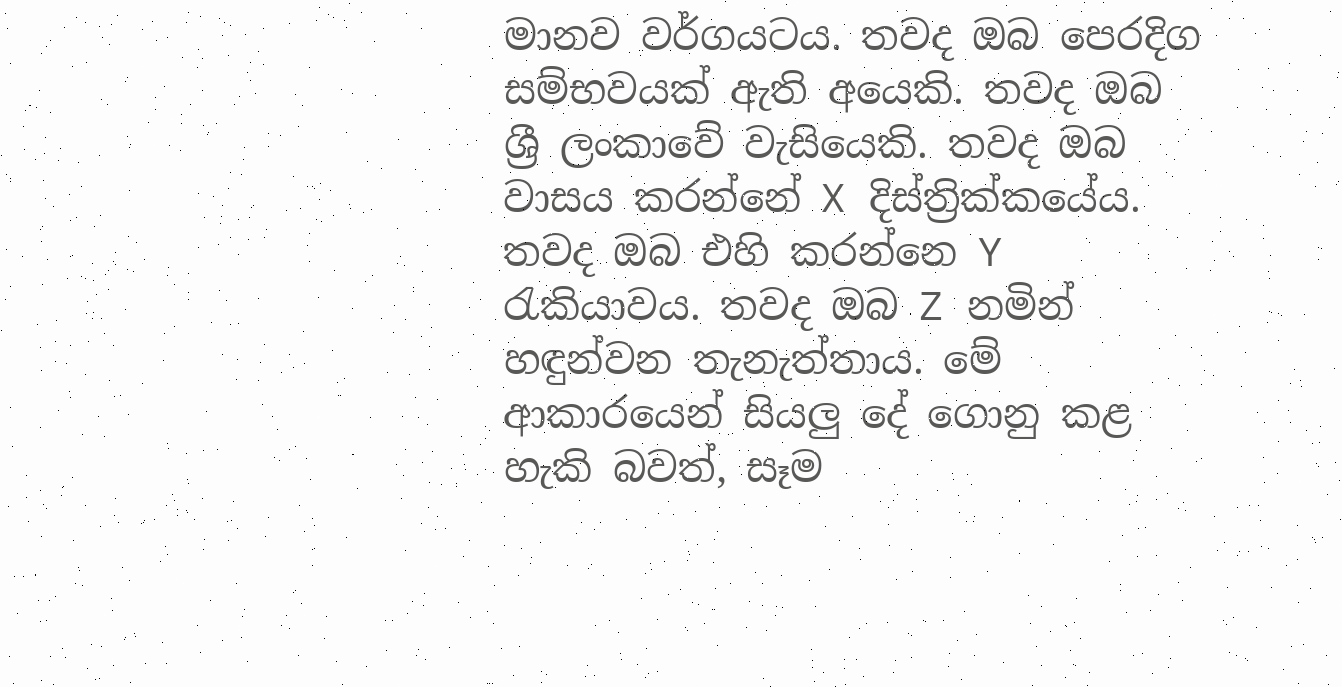මානව වර්ගයටය. තවද ඔබ පෙරදිග සම්භවයක් ඇති අයෙකි. තවද ඔබ ශ්‍රී ලංකාවේ වැසියෙකි. තවද ඔබ වාසය කරන්නේ X දිස්ත්‍රික්කයේය. තවද ඔබ එහි කරන්නෙ Y රැකියාවය. තවද ඔබ Z නමින් හඳුන්වන තැනැත්තාය. මේ ආකාරයෙන් සියලු දේ ගොනු කළ හැකි බවත්, සෑම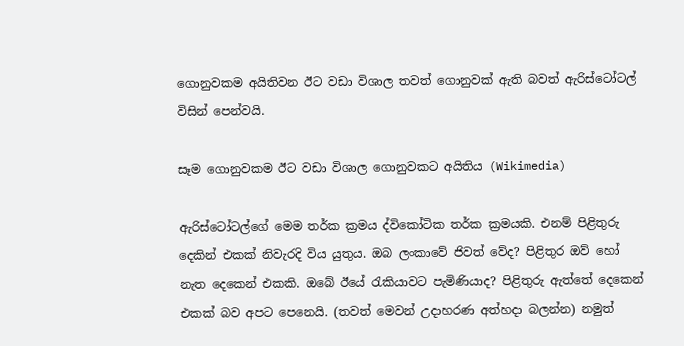ගොනුවකම අයිතිවන ඊට වඩා විශාල තවත් ගොනුවක් ඇති බවත් ඇරිස්ටෝටල් විසින් පෙන්වයි.

සෑම ගොනුවකම ඊට වඩා විශාල ගොනුවකට අයිතිය (Wikimedia)

ඇරිස්ටෝටල්ගේ මෙම තර්ක ක්‍රමය ද්විකෝටික තර්ක ක්‍රමයකි. එනම් පිළිතුරු දෙකින් එකක් නිවැරදි විය යුතුය. ඔබ ලංකාවේ ජිවත් වේද? පිළිතුර ඔව් හෝ නැත දෙකෙන් එකකි. ඔබේ ඊයේ රැකියාවට පැමිණියාද? පිළිතුරු ඇත්තේ දෙකෙන් එකක් බව අපට පෙනෙයි. (තවත් මෙවන් උදාහරණ අත්හදා බලන්න) නමුත්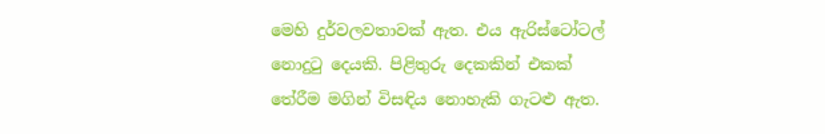මෙහි දුර්වලවතාවක් ඇත. එය ඇරිස්ටෝටල් නොදුටු දෙයකි. පිළිතුරු දෙකකින් එකක් තේරීම මගින් විසඳිය නොහැකි ගැටළු ඇත.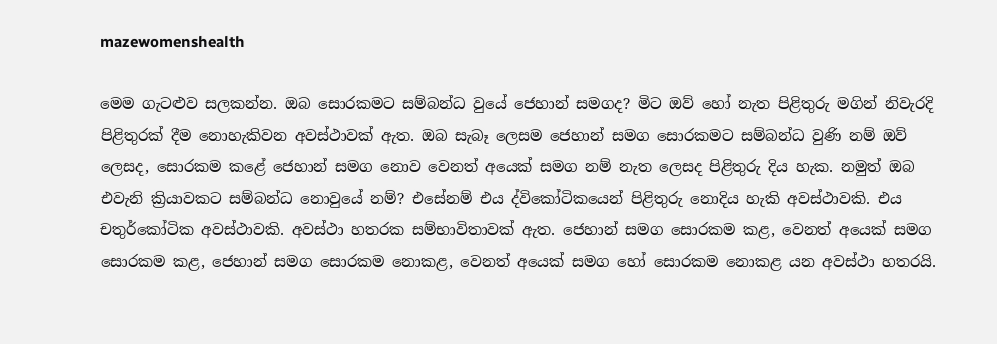mazewomenshealth

මෙම ගැටළුව සලකන්න. ඔබ සොරකමට සම්බන්ධ වුයේ ජෙහාන් සමගද? මිට ඔව් හෝ නැත පිළිතුරු මගින් නිවැරදි පිළිතුරක් දීම නොහැකිවන අවස්ථාවක් ඇත. ඔබ සැබෑ ලෙසම ජෙහාන් සමග සොරකමට සම්බන්ධ වුණි නම් ඔව් ලෙසද, සොරකම කළේ ජෙහාන් සමග නොව වෙනත් අයෙක් සමග නම් නැත ලෙසද පිළිතුරු දිය හැක. නමුත් ඔබ එවැනි ක්‍රියාවකට සම්බන්ධ නොවුයේ නම්? එසේනම් එය ද්විකෝටිකයෙන් පිළිතුරු නොදිය හැකි අවස්ථාවකි. එය චතුර්කෝටික අවස්ථාවකි. අවස්ථා හතරක සම්භාවිතාවක් ඇත. ජෙහාන් සමග සොරකම කළ, වෙනත් අයෙක් සමග සොරකම කළ, ජෙහාන් සමග සොරකම නොකළ, වෙනත් අයෙක් සමග හෝ සොරකම නොකළ යන අවස්ථා හතරයි.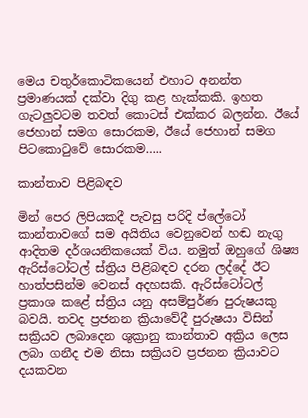මෙය චතුර්කොටිකයෙන් එහාට අනන්ත ප්‍රමාණයක් දක්වා දිගු කළ හැක්කකි. ඉහත ගැටලුවටම තවත් කොටස් එක්කර බලන්න. ඊයේ ජෙහාන් සමග සොරකම, ඊයේ ජෙහාන් සමග පිටකොටුවේ සොරකම…..

කාන්තාව පිළිබඳව

මින් පෙර ලිපියකදී පැවසු පරිදි ප්ලේටෝ කාන්තාවගේ සම අයිතිය වෙනුවෙන් හඬ නැගු ආදිතම දර්ශයනිකයෙක් විය. නමුත් ඔහුගේ ශිෂ්‍ය ඇරිස්ටෝටල් ස්ත්‍රිය පිළිබඳව දරන ලද්දේ ඊට හාත්පසින්ම වෙනස් අදහසකි. ඇරිස්ටෝටල් ප්‍රකාශ කළේ ස්ත්‍රිය යනු අසම්පුර්ණ පුරුෂයකු බවයි. තවද ප්‍රජනන ක්‍රියාවේදී පුරුෂයා විසින් සක්‍රියව ලබාදෙන ශුක්‍රානු කාන්තාව අක්‍රිය ලෙස ලබා ගනීද එම නිසා සක්‍රියව ප්‍රජනන ක්‍රියාවට දයකවන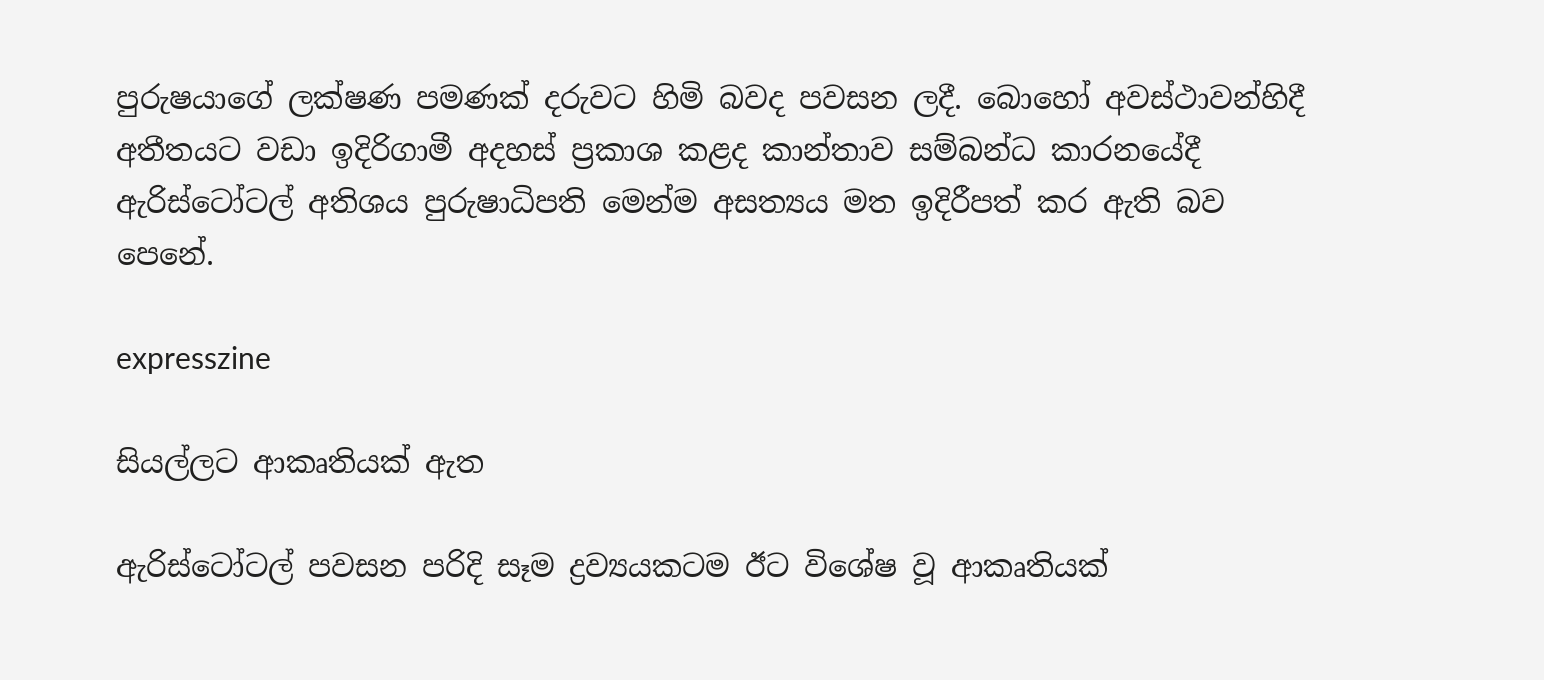පුරුෂයාගේ ලක්ෂණ පමණක් දරුවට හිමි බවද පවසන ලදී. බොහෝ අවස්ථාවන්හිදී අතීතයට වඩා ඉදිරිගාමී අදහස් ප්‍රකාශ කළද කාන්තාව සම්බන්ධ කාරනයේදී ඇරිස්ටෝටල් අතිශය පුරුෂාධිපති මෙන්ම අසත්‍යය මත ඉදිරීපත් කර ඇති බව පෙනේ.

expresszine

සියල්ලට ආකෘතියක් ඇත

ඇරිස්ටෝටල් පවසන පරිදි සෑම ද්‍රව්‍යයකටම ඊට විශේෂ වූ ආකෘතියක්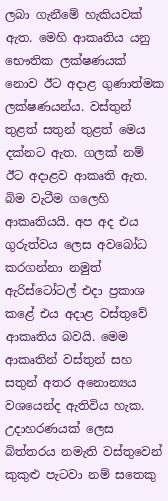ලබා ගැනීමේ හැකියවක් ඇත. මෙහි ආකෘතිය යනු භෞතික ලක්ෂණයක් නොව ඊට අදාළ ගුණාත්මක ලක්ෂණයන්ය. වස්තුන් තුළත් සතුන් තුළත් මෙය දක්නට ඇත. ගලක් නම් ඊට අදාළව ආකෘති ඇත. බිම වැටීම ගලෙහි ආකෘතියයි. අප අද එය ගුරුත්වය ලෙස අවබෝධ කරගන්නා නමුත් ඇරිස්ටෝටල් එදා ප්‍රකාශ කළේ එය අදාළ වස්තුවේ ආකෘතිය බවයි. මෙම ආකෘතින් වස්තුන් සහ සතුන් අතර අනොන්‍යය වශයෙන්ද ඇතිවිය හැක. උදාහරණයක් ලෙස බිත්තරය නමැති වස්තුවෙන් කුකුළු පැටවා නම් සතෙකු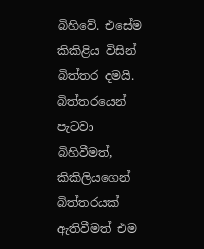බිහිවේ. එසේම කිකිළිය විසින් බිත්තර දමයි. බිත්තරයෙන් පැටවා බිහිවීමත්, කිකිලියගෙන් බිත්තරයක් ඇතිවීමත් එම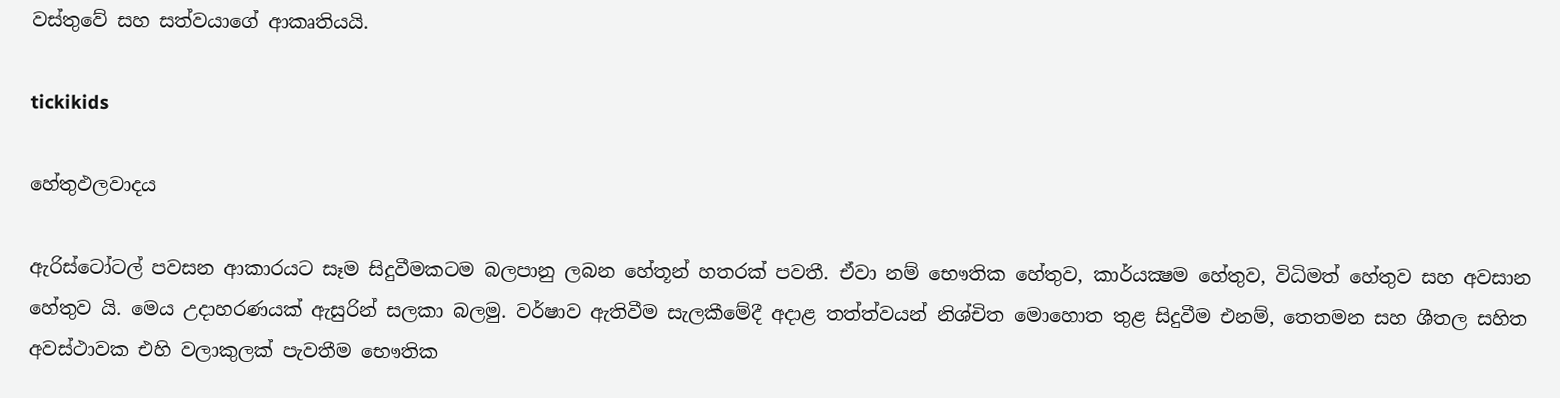වස්තුවේ සහ සත්වයාගේ ආකෘතියයි.

tickikids

හේතුඵලවාදය

ඇරිස්ටෝටල් පවසන ආකාරයට සෑම සිදුවීමකටම බලපානු ලබන හේතූන් හතරක් පවතී. ඒවා නම් භෞතික හේතුව, කාර්යක්‍ෂම හේතුව, විධිමත් හේතුව සහ අවසාන හේතුව යි. මෙය උදාහරණයක් ඇසුරින් සලකා බලමු. වර්ෂාව ඇතිවීම සැලකීමේදී අදාළ තත්ත්වයන් නිශ්චිත මොහොත තුළ සිදුවීම එනම්, තෙතමන සහ ශීතල සහිත අවස්ථාවක එහි වලාකුලක් පැවතීම භෞතික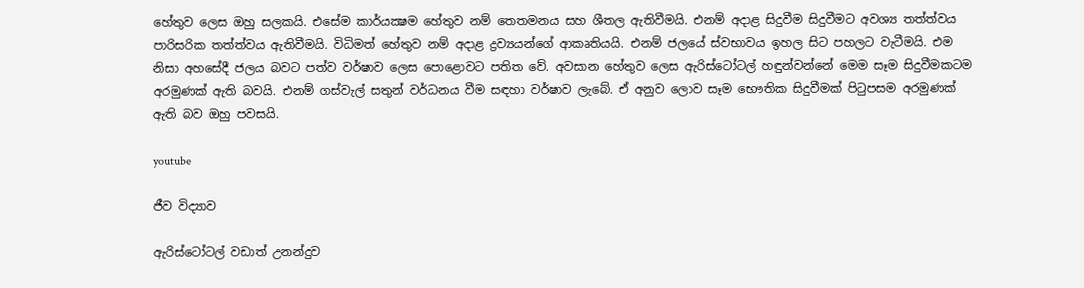හේතුව ලෙස ඔහු සලකයි. එසේම කාර්යක්‍ෂම හේතුව නම් තෙතමනය සහ ශීතල ඇතිවීමයි. එනම් අදාළ සිදුවීම සිදුවීමට අවශ්‍ය තත්ත්වය පාරිසරික තත්ත්වය ඇතිවීමයි. විධිමත් හේතුව නම් අදාළ ද්‍රව්‍යයන්ගේ ආකෘතියයි. එනම් ජලයේ ස්වභාවය ඉහල සිට පහලට වැටීමයි. එම නිසා අහසේදී ජලය බවට පත්ව වර්ෂාව ලෙස පොළොවට පතිත වේ. අවසාන හේතුව ලෙස ඇරිස්ටෝටල් හඳුන්වන්නේ මෙම සෑම සිදුවීමකටම අරමුණක් ඇති බවයි. එනම් ගස්වැල් සතුන් වර්ධනය වීම සඳහා වර්ෂාව ලැබේ. ඒ අනුව ලොව සෑම භෞතික සිදුවීමක් පිටුපසම අරමුණක් ඇති බව ඔහු පවසයි.

youtube

ජීව විද්‍යාව

ඇරිස්ටෝටල් වඩාත් උනන්දුව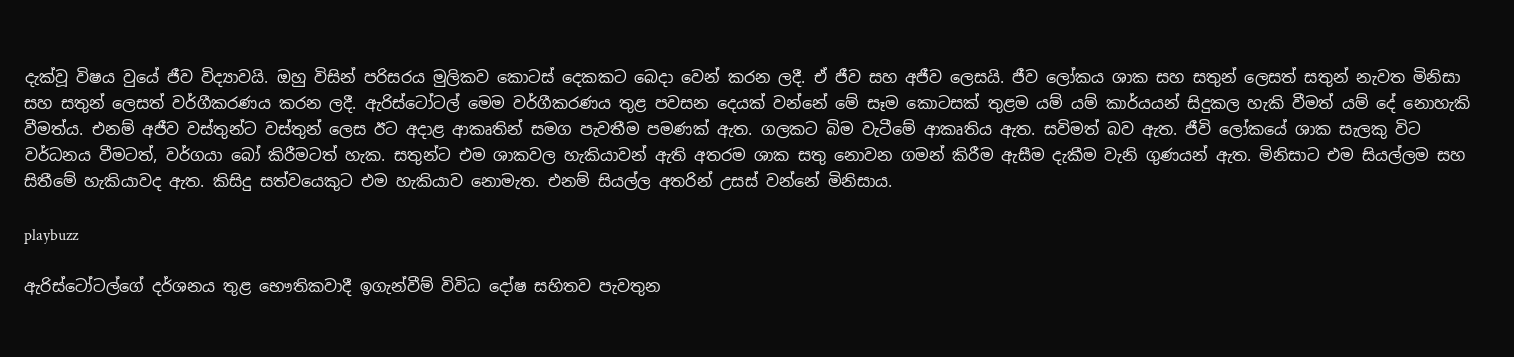දැක්වූ විෂය වුයේ ජීව විද්‍යාවයි. ඔහු විසින් පරිසරය මුලිකව කොටස් දෙකකට බෙදා වෙන් කරන ලදී. ඒ ජීව සහ අජීව ලෙසයි. ජීව ලෝකය ශාක සහ සතුන් ලෙසත් සතුන් නැවත මිනිසා සහ සතුන් ලෙසත් වර්ගීකරණය කරන ලදී. ඇරිස්ටෝටල් මෙම වර්ගීකරණය තුළ පවසන දෙයක් වන්නේ මේ සෑම කොටසක් තුළම යම් යම් කාර්යයන් සිදුකල හැකි වීමත් යම් දේ නොහැකි වීමත්ය. එනම් අජීව වස්තුන්ට වස්තුන් ලෙස ඊට අදාළ ආකෘතින් සමග පැවතීම පමණක් ඇත. ගලකට බිම වැටීමේ ආකෘතිය ඇත. සවිමත් බව ඇත. ජීවි ලෝකයේ ශාක සැලකු විට වර්ධනය වීමටත්, වර්ගයා බෝ කිරීමටත් හැක. සතුන්ට එම ශාකවල හැකියාවන් ඇති අතරම ශාක සතු නොවන ගමන් කිරීම ඇසීම දැකීම වැනි ගුණයන් ඇත. මිනිසාට එම සියල්ලම සහ සිතීමේ හැකියාවද ඇත. කිසිදු සත්වයෙකුට එම හැකියාව නොමැත. එනම් සියල්ල අතරින් උසස් වන්නේ මිනිසාය.

playbuzz

ඇරිස්ටෝටල්ගේ දර්ශනය තුළ භෞතිකවාදී ඉගැන්වීම් විවිධ දෝෂ සහිතව පැවතුන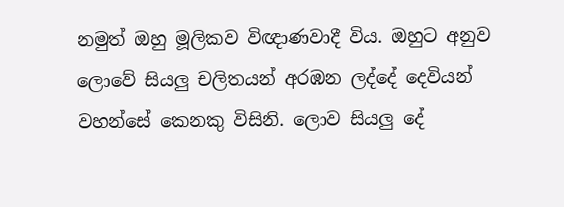නමුත් ඔහු මූලිකව විඥාණවාදී විය. ඔහුට අනුව ලොවේ සියලු චලිතයන් අරඹන ලද්දේ දෙවියන් වහන්සේ කෙනකු විසිනි. ලොව සියලු දේ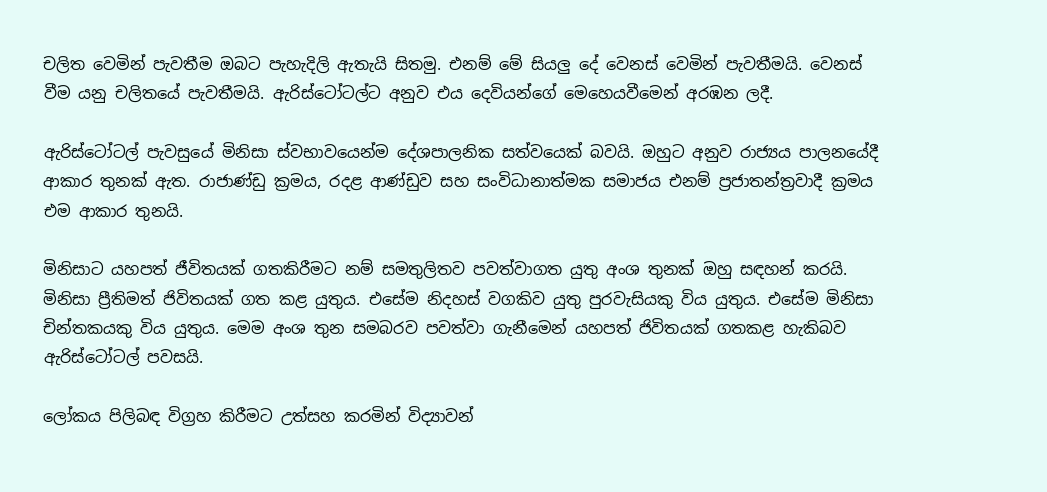චලිත වෙමින් පැවතීම ඔබට පැහැදිලි ඇතැයි සිතමු. එනම් මේ සියලු දේ වෙනස් වෙමින් පැවතීමයි. වෙනස් වීම යනු චලිතයේ පැවතීමයි. ඇරිස්ටෝටල්ට අනුව එය දෙවියන්ගේ මෙහෙයවීමෙන් අරඹන ලදී.

ඇරිස්ටෝටල් පැවසුයේ මිනිසා ස්වභාවයෙන්ම දේශපාලනික සත්වයෙක් බවයි. ඔහුට අනුව රාජ්‍යය පාලනයේදී ආකාර තුනක් ඇත. රාජාණ්ඩු ක්‍රමය, රදළ ආණ්ඩුව සහ සංවිධානාත්මක සමාජය එනම් ප්‍රජාතන්ත්‍රවාදී ක්‍රමය එම ආකාර තුනයි.

මිනිසාට යහපත් ජීවිතයක් ගතකිරීමට නම් සමතුලිතව පවත්වාගත යුතු අංශ තුනක් ඔහු සඳහන් කරයි. මිනිසා ප්‍රීතිමත් ජිවිතයක් ගත කළ යුතුය. එසේම නිදහස් වගකිව යුතු පුරවැසියකු විය යුතුය. එසේම මිනිසා චින්තකයකු විය යුතුය. මෙම අංශ තුන සමබරව පවත්වා ගැනීමෙන් යහපත් ජිවිතයක් ගතකළ හැකිබව ඇරිස්ටෝටල් පවසයි.

ලෝකය පිලිබඳ විග්‍රහ කිරීමට උත්සහ කරමින් විද්‍යාවන්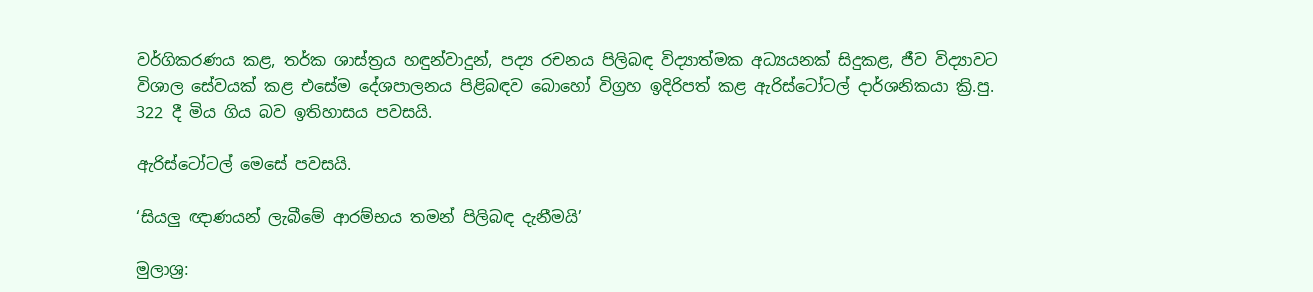වර්ගිකරණය කළ, තර්ක ශාස්ත්‍රය හඳුන්වාදුන්, පද්‍ය රචනය පිලිබඳ විද්‍යාත්මක අධ්‍යයනක් සිදුකළ, ජීව විද්‍යාවට විශාල සේවයක් කළ එසේම දේශපාලනය පිළිබඳව බොහෝ විග්‍රහ ඉදිරිපත් කළ ඇරිස්ටෝටල් දාර්ශනිකයා ක්‍රි.පු. 322 දී මිය ගිය බව ඉතිහාසය පවසයි.

ඇරිස්ටෝටල් මෙසේ පවසයි.

‘සියලු ඥාණයන් ලැබීමේ ආරම්භය තමන් පිලිබඳ දැනීමයි’

මුලාශ්‍ර: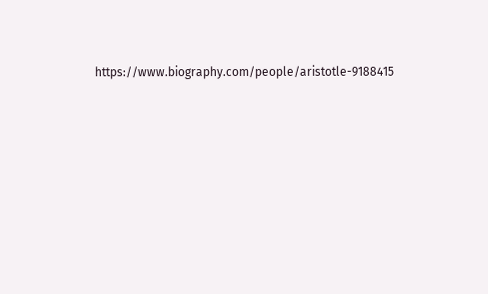https://www.biography.com/people/aristotle-9188415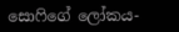සොෆිගේ ලෝකය-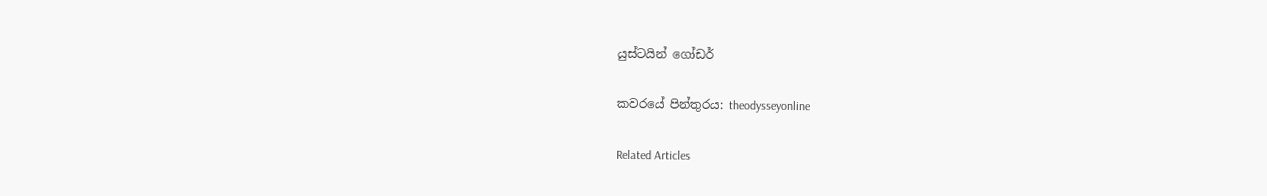යුස්ටයින් ගෝඩර්

කවරයේ පින්තුරය: theodysseyonline

Related Articles